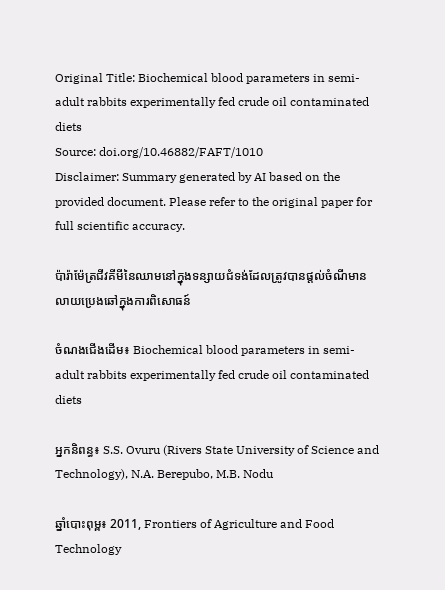Original Title: Biochemical blood parameters in semi-adult rabbits experimentally fed crude oil contaminated diets
Source: doi.org/10.46882/FAFT/1010
Disclaimer: Summary generated by AI based on the provided document. Please refer to the original paper for full scientific accuracy.

ប៉ារ៉ាម៉ែត្រជីវគីមីនៃឈាមនៅក្នុងទន្សាយជំទង់ដែលត្រូវបានផ្តល់ចំណីមានលាយប្រេងឆៅក្នុងការពិសោធន៍

ចំណងជើងដើម៖ Biochemical blood parameters in semi-adult rabbits experimentally fed crude oil contaminated diets

អ្នកនិពន្ធ៖ S.S. Ovuru (Rivers State University of Science and Technology), N.A. Berepubo, M.B. Nodu

ឆ្នាំបោះពុម្ព៖ 2011, Frontiers of Agriculture and Food Technology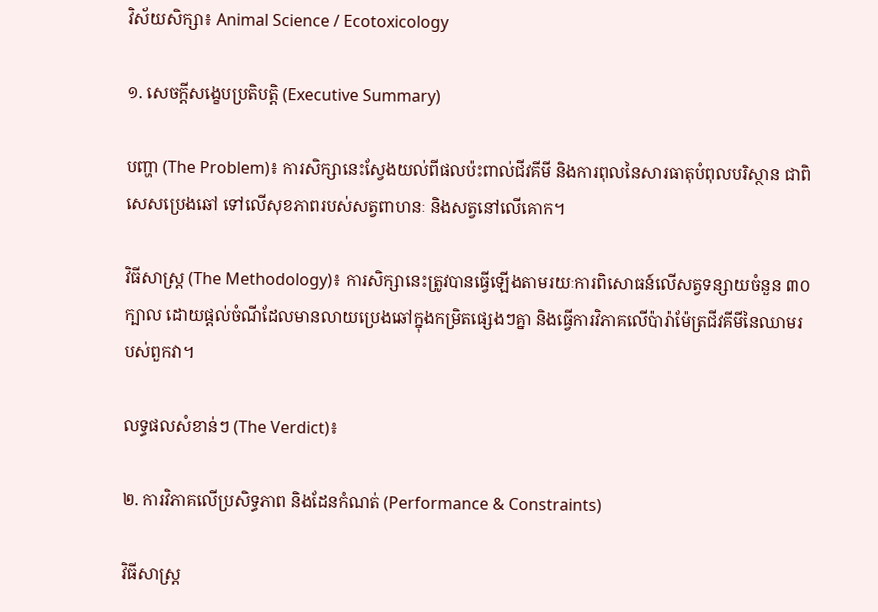វិស័យសិក្សា៖ Animal Science / Ecotoxicology

១. សេចក្តីសង្ខេបប្រតិបត្តិ (Executive Summary)

បញ្ហា (The Problem)៖ ការសិក្សានេះស្វែងយល់ពីផលប៉ះពាល់ជីវគីមី និងការពុលនៃសារធាតុបំពុលបរិស្ថាន ជាពិសេសប្រេងឆៅ ទៅលើសុខភាពរបស់សត្វពាហនៈ និងសត្វនៅលើគោក។

វិធីសាស្ត្រ (The Methodology)៖ ការសិក្សានេះត្រូវបានធ្វើឡើងតាមរយៈការពិសោធន៍លើសត្វទន្សាយចំនួន ៣០ ក្បាល ដោយផ្តល់ចំណីដែលមានលាយប្រេងឆៅក្នុងកម្រិតផ្សេងៗគ្នា និងធ្វើការវិភាគលើប៉ារ៉ាម៉ែត្រជីវគីមីនៃឈាមរបស់ពួកវា។

លទ្ធផលសំខាន់ៗ (The Verdict)៖

២. ការវិភាគលើប្រសិទ្ធភាព និងដែនកំណត់ (Performance & Constraints)

វិធីសាស្ត្រ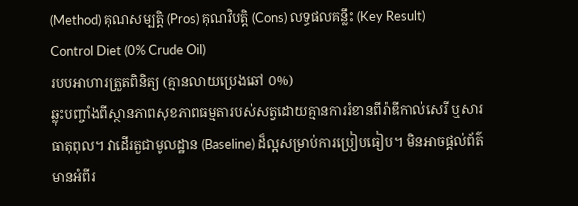(Method) គុណសម្បត្តិ (Pros) គុណវិបត្តិ (Cons) លទ្ធផលគន្លឹះ (Key Result)
Control Diet (0% Crude Oil)
របបអាហារត្រួតពិនិត្យ (គ្មានលាយប្រេងឆៅ ០%)
ឆ្លុះបញ្ចាំងពីស្ថានភាពសុខភាពធម្មតារបស់សត្វដោយគ្មានការរំខានពីរ៉ាឌីកាល់សេរី ឬសារធាតុពុល។ វាដើរតួជាមូលដ្ឋាន (Baseline) ដ៏ល្អសម្រាប់ការប្រៀបធៀប។ មិនអាចផ្តល់ព័ត៌មានអំពីរ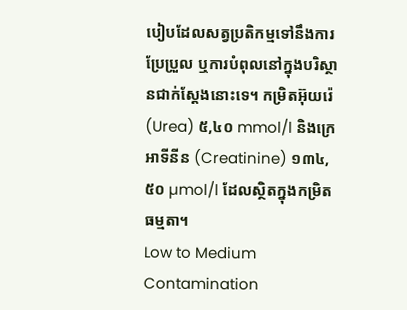បៀបដែលសត្វប្រតិកម្មទៅនឹងការប្រែប្រួល ឬការបំពុលនៅក្នុងបរិស្ថានជាក់ស្តែងនោះទេ។ កម្រិតអ៊ុយរ៉េ (Urea) ៥,៤០ mmol/l និងក្រេអាទីនីន (Creatinine) ១៣៤,៥០ µmol/l ដែលស្ថិតក្នុងកម្រិតធម្មតា។
Low to Medium Contamination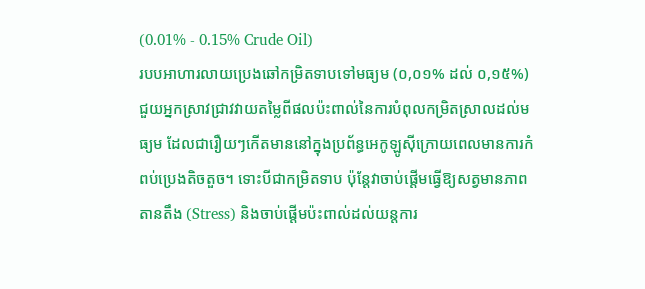(0.01% - 0.15% Crude Oil)
របបអាហារលាយប្រេងឆៅកម្រិតទាបទៅមធ្យម (០,០១% ដល់ ០,១៥%)
ជួយអ្នកស្រាវជ្រាវវាយតម្លៃពីផលប៉ះពាល់នៃការបំពុលកម្រិតស្រាលដល់មធ្យម ដែលជារឿយៗកើតមាននៅក្នុងប្រព័ន្ធអេកូឡូស៊ីក្រោយពេលមានការកំពប់ប្រេងតិចតួច។ ទោះបីជាកម្រិតទាប ប៉ុន្តែវាចាប់ផ្តើមធ្វើឱ្យសត្វមានភាពតានតឹង (Stress) និងចាប់ផ្តើមប៉ះពាល់ដល់យន្តការ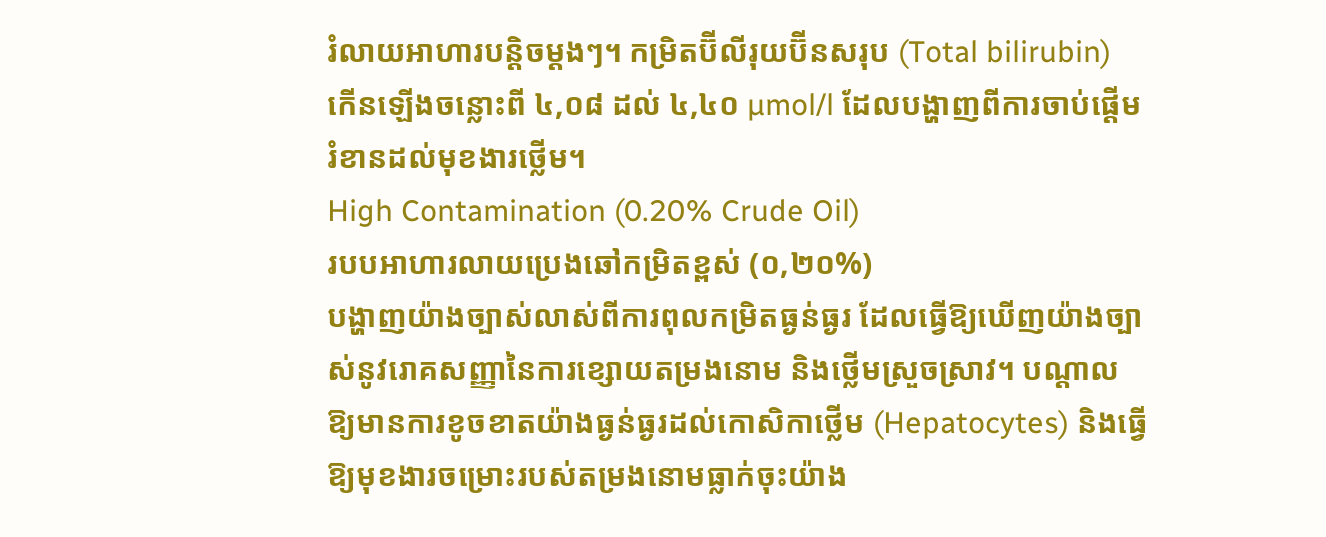រំលាយអាហារបន្តិចម្តងៗ។ កម្រិតប៊ីលីរុយប៊ីនសរុប (Total bilirubin) កើនឡើងចន្លោះពី ៤,០៨ ដល់ ៤,៤០ µmol/l ដែលបង្ហាញពីការចាប់ផ្តើមរំខានដល់មុខងារថ្លើម។
High Contamination (0.20% Crude Oil)
របបអាហារលាយប្រេងឆៅកម្រិតខ្ពស់ (០,២០%)
បង្ហាញយ៉ាងច្បាស់លាស់ពីការពុលកម្រិតធ្ងន់ធ្ងរ ដែលធ្វើឱ្យឃើញយ៉ាងច្បាស់នូវរោគសញ្ញានៃការខ្សោយតម្រងនោម និងថ្លើមស្រួចស្រាវ។ បណ្តាលឱ្យមានការខូចខាតយ៉ាងធ្ងន់ធ្ងរដល់កោសិកាថ្លើម (Hepatocytes) និងធ្វើឱ្យមុខងារចម្រោះរបស់តម្រងនោមធ្លាក់ចុះយ៉ាង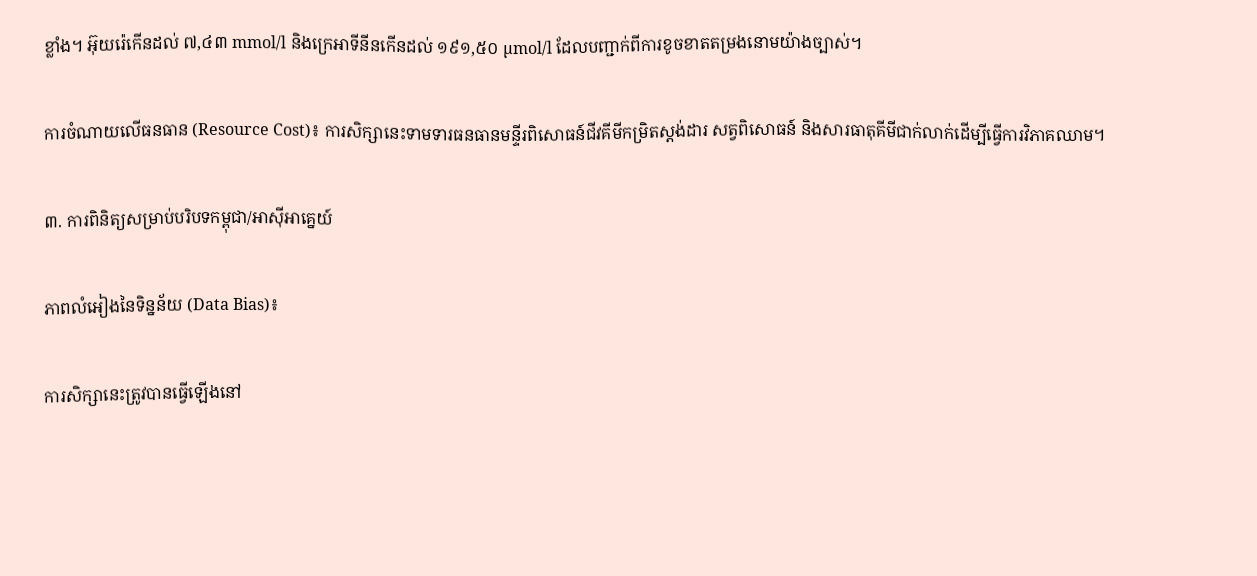ខ្លាំង។ អ៊ុយរ៉េកើនដល់ ៧,៤៣ mmol/l និងក្រេអាទីនីនកើនដល់ ១៩១,៥០ µmol/l ដែលបញ្ជាក់ពីការខូចខាតតម្រងនោមយ៉ាងច្បាស់។

ការចំណាយលើធនធាន (Resource Cost)៖ ការសិក្សានេះទាមទារធនធានមន្ទីរពិសោធន៍ជីវគីមីកម្រិតស្តង់ដារ សត្វពិសោធន៍ និងសារធាតុគីមីជាក់លាក់ដើម្បីធ្វើការវិភាគឈាម។

៣. ការពិនិត្យសម្រាប់បរិបទកម្ពុជា/អាស៊ីអាគ្នេយ៍

ភាពលំអៀងនៃទិន្នន័យ (Data Bias)៖

ការសិក្សានេះត្រូវបានធ្វើឡើងនៅ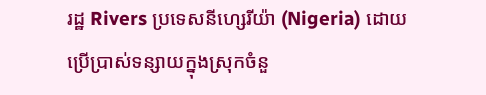រដ្ឋ Rivers ប្រទេសនីហ្សេរីយ៉ា (Nigeria) ដោយប្រើប្រាស់ទន្សាយក្នុងស្រុកចំនួ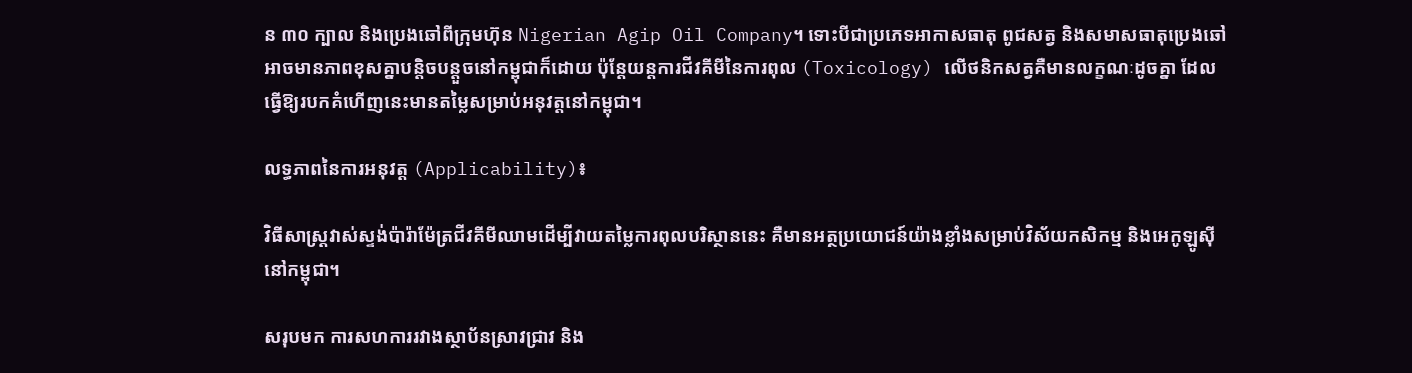ន ៣០ ក្បាល និងប្រេងឆៅពីក្រុមហ៊ុន Nigerian Agip Oil Company។ ទោះបីជាប្រភេទអាកាសធាតុ ពូជសត្វ និងសមាសធាតុប្រេងឆៅអាចមានភាពខុសគ្នាបន្តិចបន្តួចនៅកម្ពុជាក៏ដោយ ប៉ុន្តែយន្តការជីវគីមីនៃការពុល (Toxicology) លើថនិកសត្វគឺមានលក្ខណៈដូចគ្នា ដែលធ្វើឱ្យរបកគំហើញនេះមានតម្លៃសម្រាប់អនុវត្តនៅកម្ពុជា។

លទ្ធភាពនៃការអនុវត្ត (Applicability)៖

វិធីសាស្ត្រវាស់ស្ទង់ប៉ារ៉ាម៉ែត្រជីវគីមីឈាមដើម្បីវាយតម្លៃការពុលបរិស្ថាននេះ គឺមានអត្ថប្រយោជន៍យ៉ាងខ្លាំងសម្រាប់វិស័យកសិកម្ម និងអេកូឡូស៊ីនៅកម្ពុជា។

សរុបមក ការសហការរវាងស្ថាប័នស្រាវជ្រាវ និង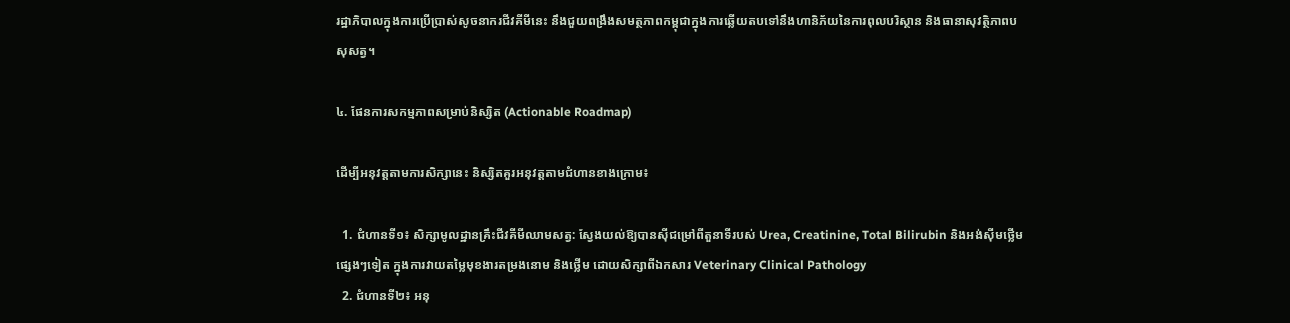រដ្ឋាភិបាលក្នុងការប្រើប្រាស់សូចនាករជីវគីមីនេះ នឹងជួយពង្រឹងសមត្ថភាពកម្ពុជាក្នុងការឆ្លើយតបទៅនឹងហានិភ័យនៃការពុលបរិស្ថាន និងធានាសុវត្ថិភាពបសុសត្វ។

៤. ផែនការសកម្មភាពសម្រាប់និស្សិត (Actionable Roadmap)

ដើម្បីអនុវត្តតាមការសិក្សានេះ និស្សិតគួរអនុវត្តតាមជំហានខាងក្រោម៖

  1. ជំហានទី១៖ សិក្សាមូលដ្ឋានគ្រឹះជីវគីមីឈាមសត្វ: ស្វែងយល់ឱ្យបានស៊ីជម្រៅពីតួនាទីរបស់ Urea, Creatinine, Total Bilirubin និងអង់ស៊ីមថ្លើមផ្សេងៗទៀត ក្នុងការវាយតម្លៃមុខងារតម្រងនោម និងថ្លើម ដោយសិក្សាពីឯកសារ Veterinary Clinical Pathology
  2. ជំហានទី២៖ អនុ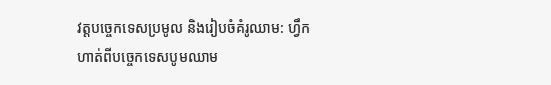វត្តបច្ចេកទេសប្រមូល និងរៀបចំគំរូឈាម: ហ្វឹកហាត់ពីបច្ចេកទេសបូមឈាម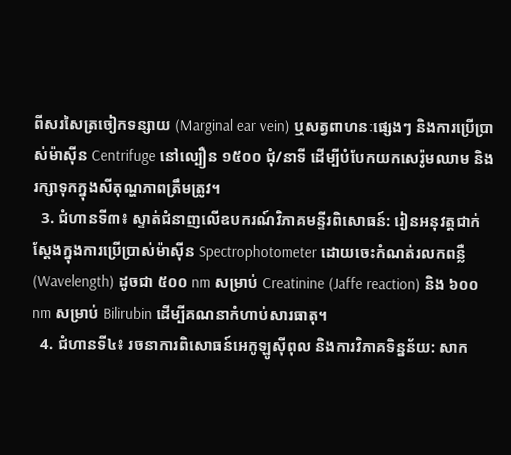ពីសរសៃត្រចៀកទន្សាយ (Marginal ear vein) ឬសត្វពាហនៈផ្សេងៗ និងការប្រើប្រាស់ម៉ាស៊ីន Centrifuge នៅល្បឿន ១៥០០ ជុំ/នាទី ដើម្បីបំបែកយកសេរ៉ូមឈាម និងរក្សាទុកក្នុងសីតុណ្ហភាពត្រឹមត្រូវ។
  3. ជំហានទី៣៖ ស្ទាត់ជំនាញលើឧបករណ៍វិភាគមន្ទីរពិសោធន៍: រៀនអនុវត្តជាក់ស្តែងក្នុងការប្រើប្រាស់ម៉ាស៊ីន Spectrophotometer ដោយចេះកំណត់រលកពន្លឺ (Wavelength) ដូចជា ៥០០ nm សម្រាប់ Creatinine (Jaffe reaction) និង ៦០០ nm សម្រាប់ Bilirubin ដើម្បីគណនាកំហាប់សារធាតុ។
  4. ជំហានទី៤៖ រចនាការពិសោធន៍អេកូឡូស៊ីពុល និងការវិភាគទិន្នន័យ: សាក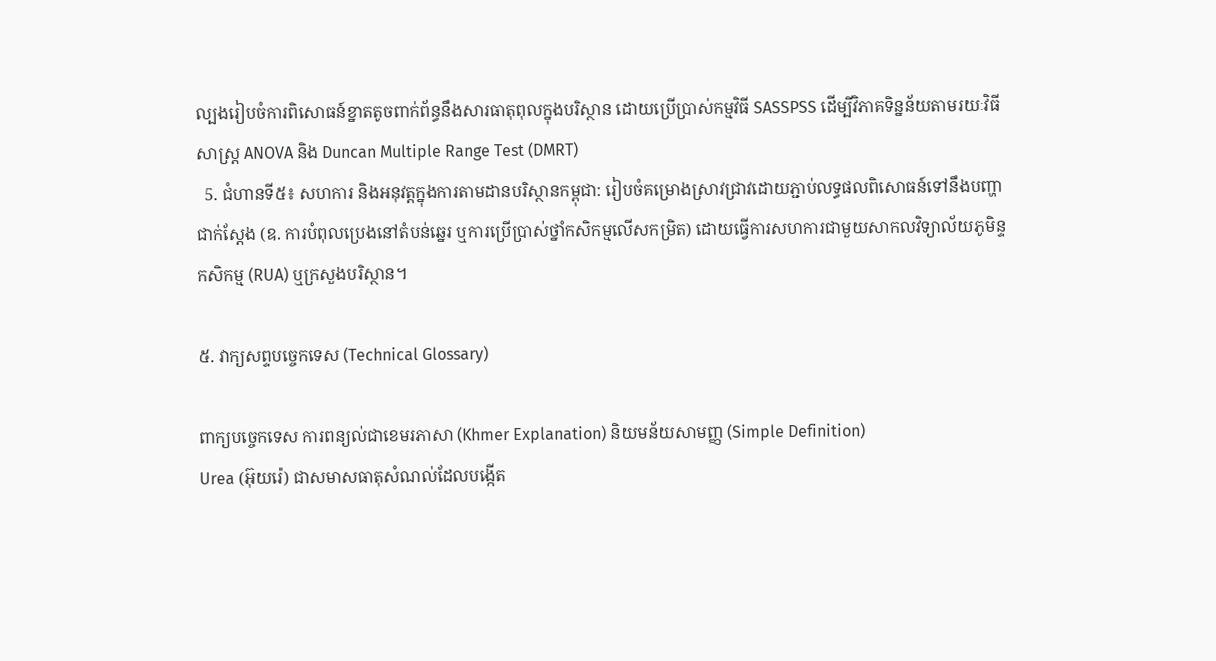ល្បងរៀបចំការពិសោធន៍ខ្នាតតូចពាក់ព័ន្ធនឹងសារធាតុពុលក្នុងបរិស្ថាន ដោយប្រើប្រាស់កម្មវិធី SASSPSS ដើម្បីវិភាគទិន្នន័យតាមរយៈវិធីសាស្ត្រ ANOVA និង Duncan Multiple Range Test (DMRT)
  5. ជំហានទី៥៖ សហការ និងអនុវត្តក្នុងការតាមដានបរិស្ថានកម្ពុជា: រៀបចំគម្រោងស្រាវជ្រាវដោយភ្ជាប់លទ្ធផលពិសោធន៍ទៅនឹងបញ្ហាជាក់ស្តែង (ឧ. ការបំពុលប្រេងនៅតំបន់ឆ្នេរ ឬការប្រើប្រាស់ថ្នាំកសិកម្មលើសកម្រិត) ដោយធ្វើការសហការជាមួយសាកលវិទ្យាល័យភូមិន្ទកសិកម្ម (RUA) ឬក្រសួងបរិស្ថាន។

៥. វាក្យសព្ទបច្ចេកទេស (Technical Glossary)

ពាក្យបច្ចេកទេស ការពន្យល់ជាខេមរភាសា (Khmer Explanation) និយមន័យសាមញ្ញ (Simple Definition)
Urea (អ៊ុយរ៉េ) ជាសមាសធាតុសំណល់ដែលបង្កើត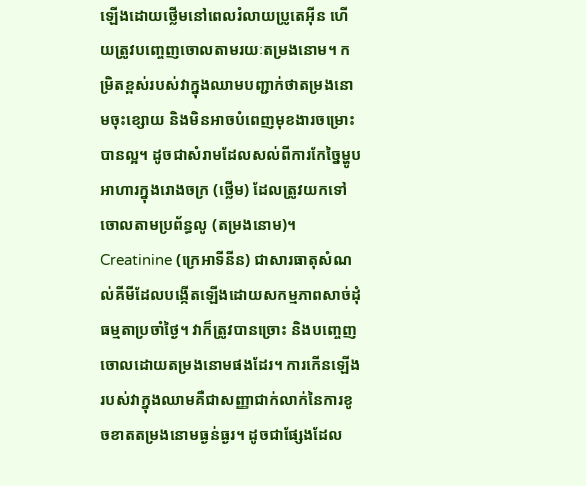ឡើងដោយថ្លើមនៅពេលរំលាយប្រូតេអ៊ីន ហើយត្រូវបញ្ចេញចោលតាមរយៈតម្រងនោម។ កម្រិតខ្ពស់របស់វាក្នុងឈាមបញ្ជាក់ថាតម្រងនោមចុះខ្សោយ និងមិនអាចបំពេញមុខងារចម្រោះបានល្អ។ ដូចជាសំរាមដែលសល់ពីការកែច្នៃម្ហូបអាហារក្នុងរោងចក្រ (ថ្លើម) ដែលត្រូវយកទៅចោលតាមប្រព័ន្ធលូ (តម្រងនោម)។
Creatinine (ក្រេអាទីនីន) ជាសារធាតុសំណល់គីមីដែលបង្កើតឡើងដោយសកម្មភាពសាច់ដុំធម្មតាប្រចាំថ្ងៃ។ វាក៏ត្រូវបានច្រោះ និងបញ្ចេញចោលដោយតម្រងនោមផងដែរ។ ការកើនឡើងរបស់វាក្នុងឈាមគឺជាសញ្ញាជាក់លាក់នៃការខូចខាតតម្រងនោមធ្ងន់ធ្ងរ។ ដូចជាផ្សែងដែល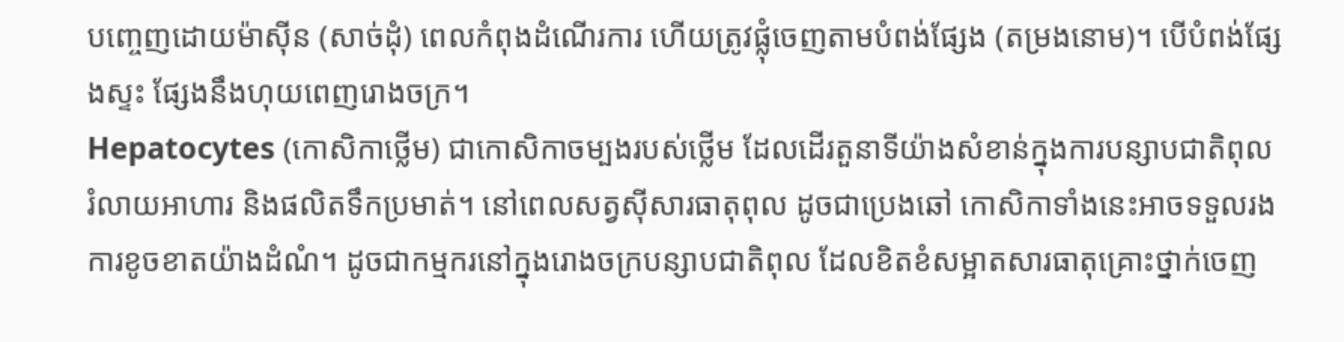បញ្ចេញដោយម៉ាស៊ីន (សាច់ដុំ) ពេលកំពុងដំណើរការ ហើយត្រូវផ្លុំចេញតាមបំពង់ផ្សែង (តម្រងនោម)។ បើបំពង់ផ្សែងស្ទះ ផ្សែងនឹងហុយពេញរោងចក្រ។
Hepatocytes (កោសិកាថ្លើម) ជាកោសិកាចម្បងរបស់ថ្លើម ដែលដើរតួនាទីយ៉ាងសំខាន់ក្នុងការបន្សាបជាតិពុល រំលាយអាហារ និងផលិតទឹកប្រមាត់។ នៅពេលសត្វស៊ីសារធាតុពុល ដូចជាប្រេងឆៅ កោសិកាទាំងនេះអាចទទួលរងការខូចខាតយ៉ាងដំណំ។ ដូចជាកម្មករនៅក្នុងរោងចក្របន្សាបជាតិពុល ដែលខិតខំសម្អាតសារធាតុគ្រោះថ្នាក់ចេញ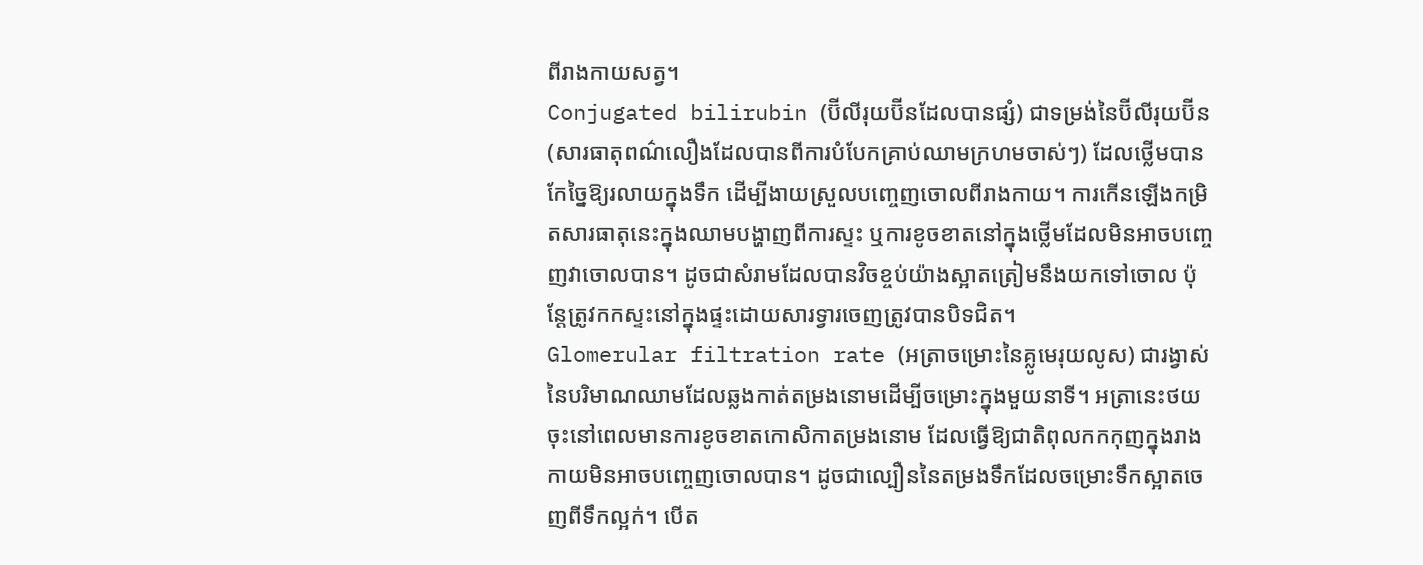ពីរាងកាយសត្វ។
Conjugated bilirubin (ប៊ីលីរុយប៊ីនដែលបានផ្សំ) ជាទម្រង់នៃប៊ីលីរុយប៊ីន (សារធាតុពណ៌លឿងដែលបានពីការបំបែកគ្រាប់ឈាមក្រហមចាស់ៗ) ដែលថ្លើមបានកែច្នៃឱ្យរលាយក្នុងទឹក ដើម្បីងាយស្រួលបញ្ចេញចោលពីរាងកាយ។ ការកើនឡើងកម្រិតសារធាតុនេះក្នុងឈាមបង្ហាញពីការស្ទះ ឬការខូចខាតនៅក្នុងថ្លើមដែលមិនអាចបញ្ចេញវាចោលបាន។ ដូចជាសំរាមដែលបានវិចខ្ចប់យ៉ាងស្អាតត្រៀមនឹងយកទៅចោល ប៉ុន្តែត្រូវកកស្ទះនៅក្នុងផ្ទះដោយសារទ្វារចេញត្រូវបានបិទជិត។
Glomerular filtration rate (អត្រាចម្រោះនៃគ្លូមេរុយលូស) ជារង្វាស់នៃបរិមាណឈាមដែលឆ្លងកាត់តម្រងនោមដើម្បីចម្រោះក្នុងមួយនាទី។ អត្រានេះថយចុះនៅពេលមានការខូចខាតកោសិកាតម្រងនោម ដែលធ្វើឱ្យជាតិពុលកកកុញក្នុងរាងកាយមិនអាចបញ្ចេញចោលបាន។ ដូចជាល្បឿននៃតម្រងទឹកដែលចម្រោះទឹកស្អាតចេញពីទឹកល្អក់។ បើត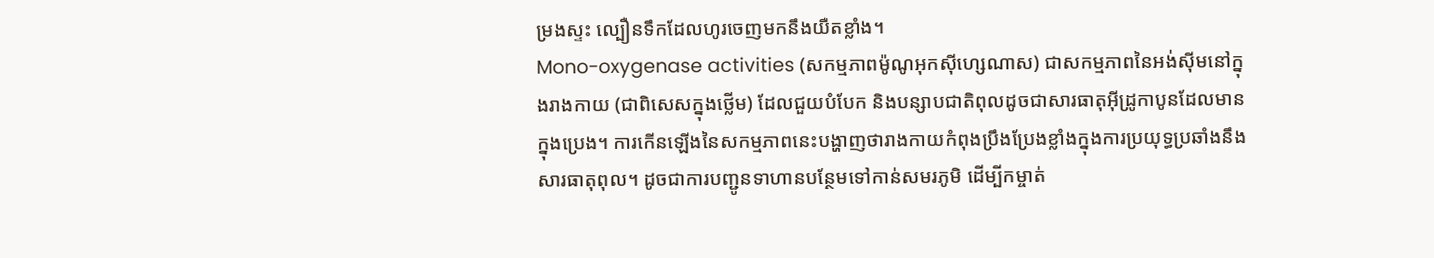ម្រងស្ទះ ល្បឿនទឹកដែលហូរចេញមកនឹងយឺតខ្លាំង។
Mono-oxygenase activities (សកម្មភាពម៉ូណូអុកស៊ីហ្សេណាស) ជាសកម្មភាពនៃអង់ស៊ីមនៅក្នុងរាងកាយ (ជាពិសេសក្នុងថ្លើម) ដែលជួយបំបែក និងបន្សាបជាតិពុលដូចជាសារធាតុអ៊ីដ្រូកាបូនដែលមានក្នុងប្រេង។ ការកើនឡើងនៃសកម្មភាពនេះបង្ហាញថារាងកាយកំពុងប្រឹងប្រែងខ្លាំងក្នុងការប្រយុទ្ធប្រឆាំងនឹងសារធាតុពុល។ ដូចជាការបញ្ជូនទាហានបន្ថែមទៅកាន់សមរភូមិ ដើម្បីកម្ចាត់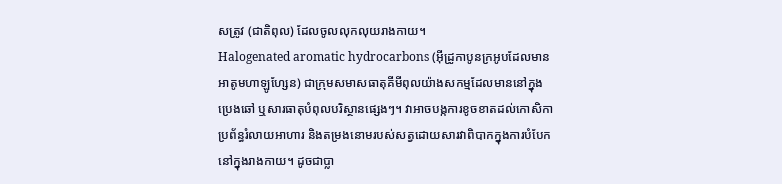សត្រូវ (ជាតិពុល) ដែលចូលលុកលុយរាងកាយ។
Halogenated aromatic hydrocarbons (អ៊ីដ្រូកាបូនក្រអូបដែលមានអាតូមហាឡូហ្សែន) ជាក្រុមសមាសធាតុគីមីពុលយ៉ាងសកម្មដែលមាននៅក្នុងប្រេងឆៅ ឬសារធាតុបំពុលបរិស្ថានផ្សេងៗ។ វាអាចបង្កការខូចខាតដល់កោសិកា ប្រព័ន្ធរំលាយអាហារ និងតម្រងនោមរបស់សត្វដោយសារវាពិបាកក្នុងការបំបែកនៅក្នុងរាងកាយ។ ដូចជាប្លា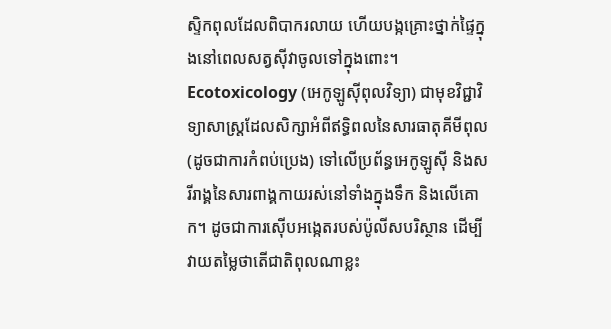ស្ទិកពុលដែលពិបាករលាយ ហើយបង្កគ្រោះថ្នាក់ផ្ទៃក្នុងនៅពេលសត្វស៊ីវាចូលទៅក្នុងពោះ។
Ecotoxicology (អេកូឡូស៊ីពុលវិទ្យា) ជាមុខវិជ្ជាវិទ្យាសាស្ត្រដែលសិក្សាអំពីឥទ្ធិពលនៃសារធាតុគីមីពុល (ដូចជាការកំពប់ប្រេង) ទៅលើប្រព័ន្ធអេកូឡូស៊ី និងសរីរាង្គនៃសារពាង្គកាយរស់នៅទាំងក្នុងទឹក និងលើគោក។ ដូចជាការស៊ើបអង្កេតរបស់ប៉ូលីសបរិស្ថាន ដើម្បីវាយតម្លៃថាតើជាតិពុលណាខ្លះ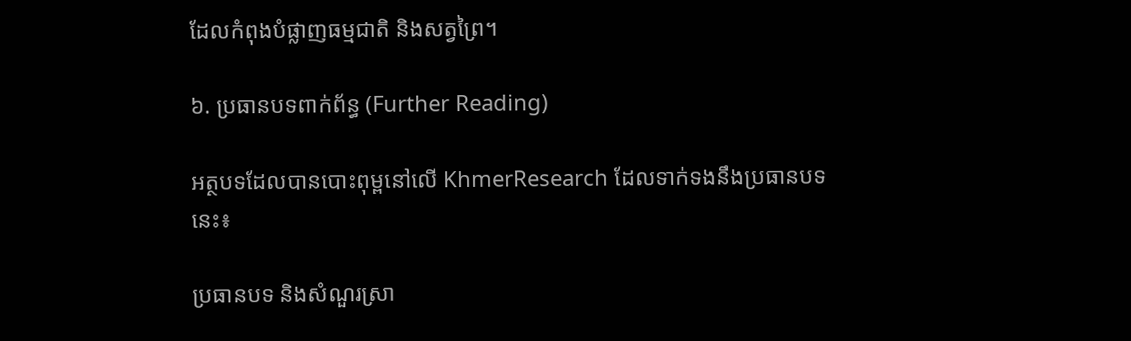ដែលកំពុងបំផ្លាញធម្មជាតិ និងសត្វព្រៃ។

៦. ប្រធានបទពាក់ព័ន្ធ (Further Reading)

អត្ថបទដែលបានបោះពុម្ពនៅលើ KhmerResearch ដែលទាក់ទងនឹងប្រធានបទនេះ៖

ប្រធានបទ និងសំណួរស្រា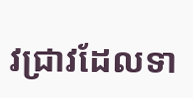វជ្រាវដែលទា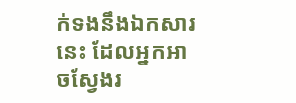ក់ទងនឹងឯកសារនេះ ដែលអ្នកអាចស្វែងរ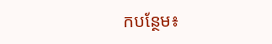កបន្ថែម៖